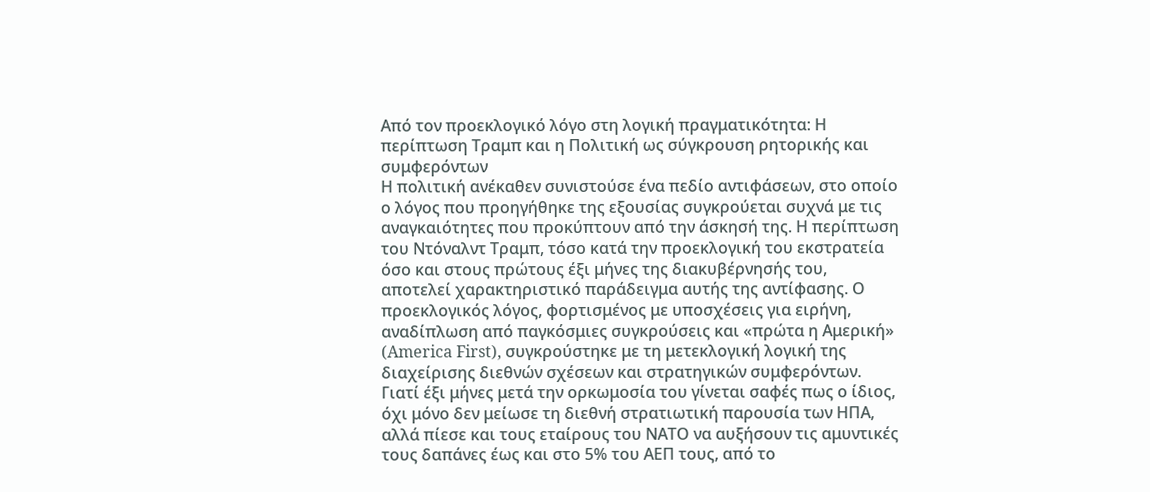Από τον προεκλογικό λόγο στη λογική πραγματικότητα: Η περίπτωση Τραμπ και η Πολιτική ως σύγκρουση ρητορικής και συμφερόντων
Η πολιτική ανέκαθεν συνιστούσε ένα πεδίο αντιφάσεων, στο οποίο ο λόγος που προηγήθηκε της εξουσίας συγκρούεται συχνά με τις αναγκαιότητες που προκύπτουν από την άσκησή της. Η περίπτωση του Ντόναλντ Τραμπ, τόσο κατά την προεκλογική του εκστρατεία όσο και στους πρώτους έξι μήνες της διακυβέρνησής του, αποτελεί χαρακτηριστικό παράδειγμα αυτής της αντίφασης. Ο προεκλογικός λόγος, φορτισμένος με υποσχέσεις για ειρήνη, αναδίπλωση από παγκόσμιες συγκρούσεις και «πρώτα η Αμερική» (America First), συγκρούστηκε με τη μετεκλογική λογική της διαχείρισης διεθνών σχέσεων και στρατηγικών συμφερόντων.
Γιατί έξι μήνες μετά την ορκωμοσία του γίνεται σαφές πως ο ίδιος, όχι μόνο δεν μείωσε τη διεθνή στρατιωτική παρουσία των ΗΠΑ, αλλά πίεσε και τους εταίρους του ΝΑΤΟ να αυξήσουν τις αμυντικές τους δαπάνες έως και στο 5% του ΑΕΠ τους, από το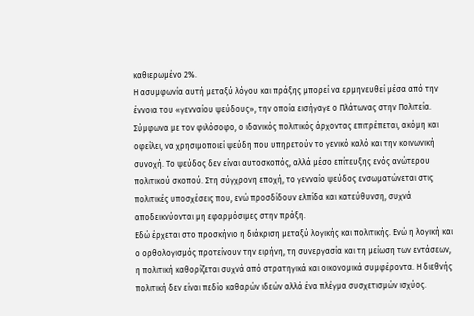καθιερωμένο 2%.
Η ασυμφωνία αυτή μεταξύ λόγου και πράξης μπορεί να ερμηνευθεί μέσα από την έννοια του «γενναίου ψεύδους», την οποία εισήγαγε ο Πλάτωνας στην Πολιτεία. Σύμφωνα με τον φιλόσοφο, ο ιδανικός πολιτικός άρχοντας επιτρέπεται, ακόμη και οφείλει, να χρησιμοποιεί ψεύδη που υπηρετούν το γενικό καλό και την κοινωνική συνοχή. Το ψεύδος δεν είναι αυτοσκοπός, αλλά μέσο επίτευξης ενός ανώτερου πολιτικού σκοπού. Στη σύγχρονη εποχή, το γενναίο ψεύδος ενσωματώνεται στις πολιτικές υποσχέσεις που, ενώ προσδίδουν ελπίδα και κατεύθυνση, συχνά αποδεικνύονται μη εφαρμόσιμες στην πράξη.
Εδώ έρχεται στο προσκήνιο η διάκριση μεταξύ λογικής και πολιτικής. Ενώ η λογική και ο ορθολογισμός προτείνουν την ειρήνη, τη συνεργασία και τη μείωση των εντάσεων, η πολιτική καθορίζεται συχνά από στρατηγικά και οικονομικά συμφέροντα. Η διεθνής πολιτική δεν είναι πεδίο καθαρών ιδεών αλλά ένα πλέγμα συσχετισμών ισχύος.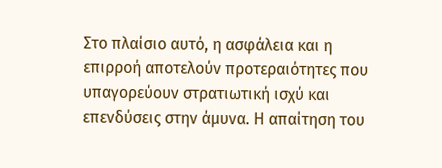Στο πλαίσιο αυτό, η ασφάλεια και η επιρροή αποτελούν προτεραιότητες που υπαγορεύουν στρατιωτική ισχύ και επενδύσεις στην άμυνα. Η απαίτηση του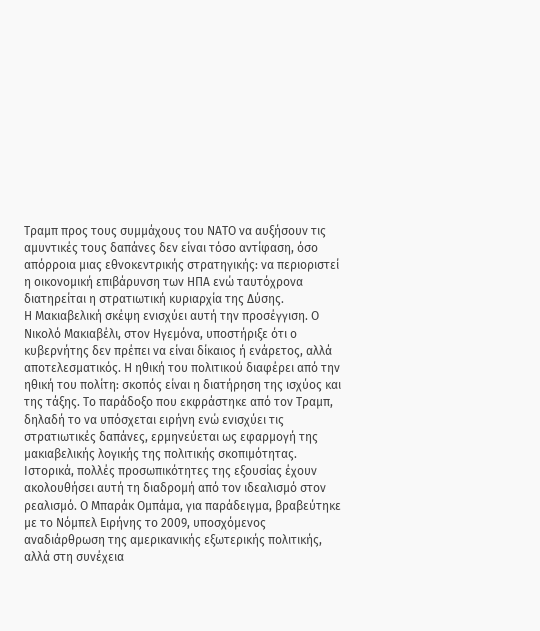Τραμπ προς τους συμμάχους του ΝΑΤΟ να αυξήσουν τις αμυντικές τους δαπάνες δεν είναι τόσο αντίφαση, όσο απόρροια μιας εθνοκεντρικής στρατηγικής: να περιοριστεί η οικονομική επιβάρυνση των ΗΠΑ ενώ ταυτόχρονα διατηρείται η στρατιωτική κυριαρχία της Δύσης.
Η Μακιαβελική σκέψη ενισχύει αυτή την προσέγγιση. Ο Νικολό Μακιαβέλι, στον Ηγεμόνα, υποστήριξε ότι ο κυβερνήτης δεν πρέπει να είναι δίκαιος ή ενάρετος, αλλά αποτελεσματικός. Η ηθική του πολιτικού διαφέρει από την ηθική του πολίτη: σκοπός είναι η διατήρηση της ισχύος και της τάξης. Το παράδοξο που εκφράστηκε από τον Τραμπ, δηλαδή το να υπόσχεται ειρήνη ενώ ενισχύει τις στρατιωτικές δαπάνες, ερμηνεύεται ως εφαρμογή της μακιαβελικής λογικής της πολιτικής σκοπιμότητας.
Ιστορικά, πολλές προσωπικότητες της εξουσίας έχουν ακολουθήσει αυτή τη διαδρομή από τον ιδεαλισμό στον ρεαλισμό. Ο Μπαράκ Ομπάμα, για παράδειγμα, βραβεύτηκε με το Νόμπελ Ειρήνης το 2009, υποσχόμενος αναδιάρθρωση της αμερικανικής εξωτερικής πολιτικής, αλλά στη συνέχεια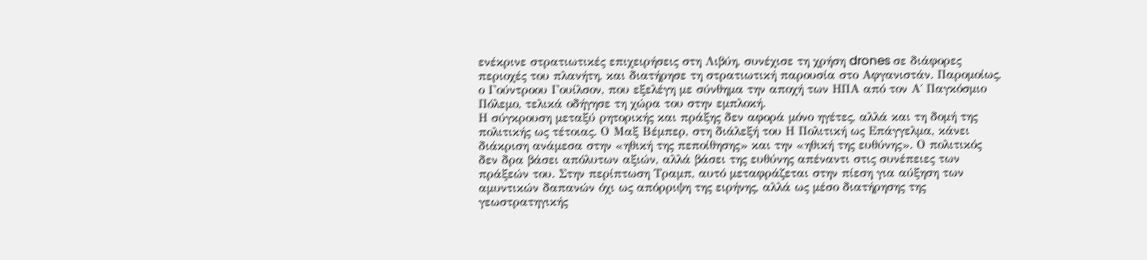ενέκρινε στρατιωτικές επιχειρήσεις στη Λιβύη, συνέχισε τη χρήση drones σε διάφορες περιοχές του πλανήτη, και διατήρησε τη στρατιωτική παρουσία στο Αφγανιστάν. Παρομοίως, ο Γούντροου Γουίλσον, που εξελέγη με σύνθημα την αποχή των ΗΠΑ από τον Α΄ Παγκόσμιο Πόλεμο, τελικά οδήγησε τη χώρα του στην εμπλοκή.
Η σύγκρουση μεταξύ ρητορικής και πράξης δεν αφορά μόνο ηγέτες, αλλά και τη δομή της πολιτικής ως τέτοιας. Ο Μαξ Βέμπερ, στη διάλεξή του Η Πολιτική ως Επάγγελμα, κάνει διάκριση ανάμεσα στην «ηθική της πεποίθησης» και την «ηθική της ευθύνης». Ο πολιτικός δεν δρα βάσει απόλυτων αξιών, αλλά βάσει της ευθύνης απέναντι στις συνέπειες των πράξεών του. Στην περίπτωση Τραμπ, αυτό μεταφράζεται στην πίεση για αύξηση των αμυντικών δαπανών όχι ως απόρριψη της ειρήνης, αλλά ως μέσο διατήρησης της γεωστρατηγικής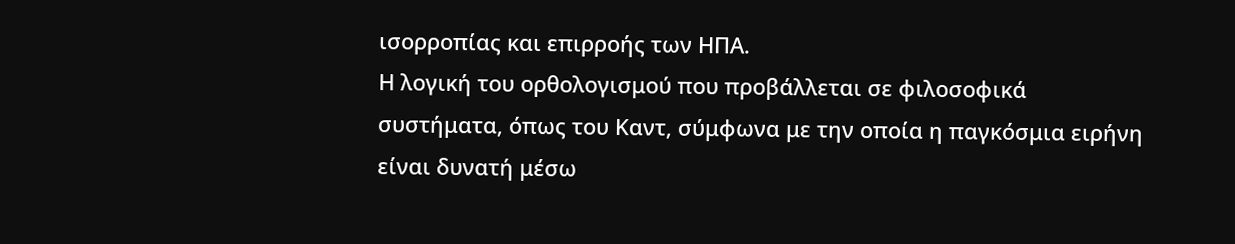ισορροπίας και επιρροής των ΗΠΑ.
Η λογική του ορθολογισμού που προβάλλεται σε φιλοσοφικά συστήματα, όπως του Καντ, σύμφωνα με την οποία η παγκόσμια ειρήνη είναι δυνατή μέσω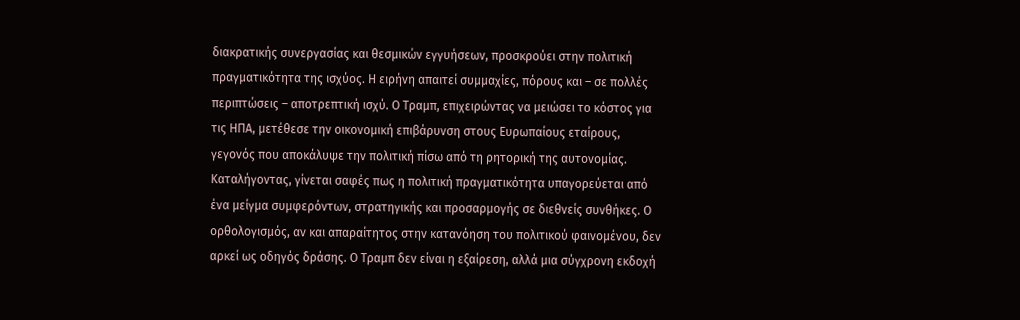διακρατικής συνεργασίας και θεσμικών εγγυήσεων, προσκρούει στην πολιτική πραγματικότητα της ισχύος. Η ειρήνη απαιτεί συμμαχίες, πόρους και – σε πολλές περιπτώσεις – αποτρεπτική ισχύ. Ο Τραμπ, επιχειρώντας να μειώσει το κόστος για τις ΗΠΑ, μετέθεσε την οικονομική επιβάρυνση στους Ευρωπαίους εταίρους, γεγονός που αποκάλυψε την πολιτική πίσω από τη ρητορική της αυτονομίας.
Καταλήγοντας, γίνεται σαφές πως η πολιτική πραγματικότητα υπαγορεύεται από ένα μείγμα συμφερόντων, στρατηγικής και προσαρμογής σε διεθνείς συνθήκες. Ο ορθολογισμός, αν και απαραίτητος στην κατανόηση του πολιτικού φαινομένου, δεν αρκεί ως οδηγός δράσης. Ο Τραμπ δεν είναι η εξαίρεση, αλλά μια σύγχρονη εκδοχή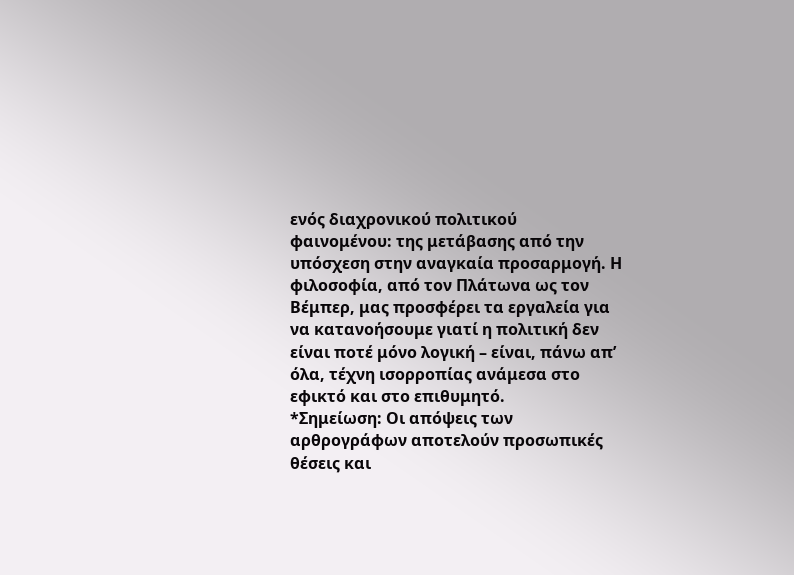ενός διαχρονικού πολιτικού φαινομένου: της μετάβασης από την υπόσχεση στην αναγκαία προσαρμογή. Η φιλοσοφία, από τον Πλάτωνα ως τον Βέμπερ, μας προσφέρει τα εργαλεία για να κατανοήσουμε γιατί η πολιτική δεν είναι ποτέ μόνο λογική – είναι, πάνω απ’ όλα, τέχνη ισορροπίας ανάμεσα στο εφικτό και στο επιθυμητό.
*Σημείωση: Οι απόψεις των αρθρογράφων αποτελούν προσωπικές θέσεις και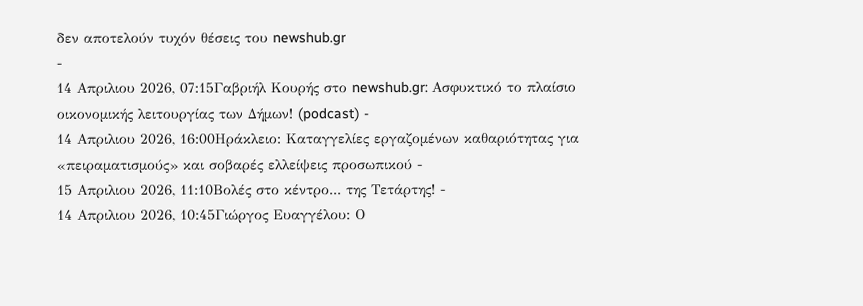δεν αποτελούν τυχόν θέσεις του newshub.gr
-
14 Απριλιου 2026, 07:15Γαβριήλ Κουρής στο newshub.gr: Ασφυκτικό το πλαίσιο οικονομικής λειτουργίας των Δήμων! (podcast) -
14 Απριλιου 2026, 16:00Ηράκλειο: Καταγγελίες εργαζομένων καθαριότητας για «πειραματισμούς» και σοβαρές ελλείψεις προσωπικού -
15 Απριλιου 2026, 11:10Βολές στο κέντρο... της Τετάρτης! -
14 Απριλιου 2026, 10:45Γιώργος Ευαγγέλου: Ο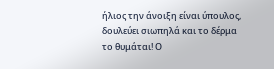ήλιος την άνοιξη είναι ύπουλος, δουλεύει σιωπηλά και το δέρμα το θυμάται! Ο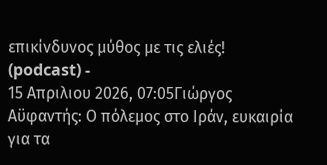επικίνδυνος μύθος με τις ελιές! (podcast) -
15 Απριλιου 2026, 07:05Γιώργος Αϋφαντής: Ο πόλεμος στο Ιράν, ευκαιρία για τα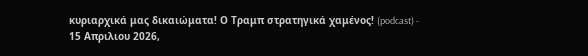κυριαρχικά μας δικαιώματα! Ο Τραμπ στρατηγικά χαμένος! (podcast) -
15 Απριλιου 2026,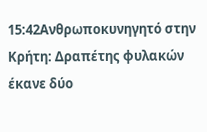15:42Ανθρωποκυνηγητό στην Κρήτη: Δραπέτης φυλακών έκανε δύο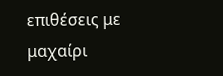επιθέσεις με μαχαίρι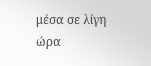μέσα σε λίγη ώρα